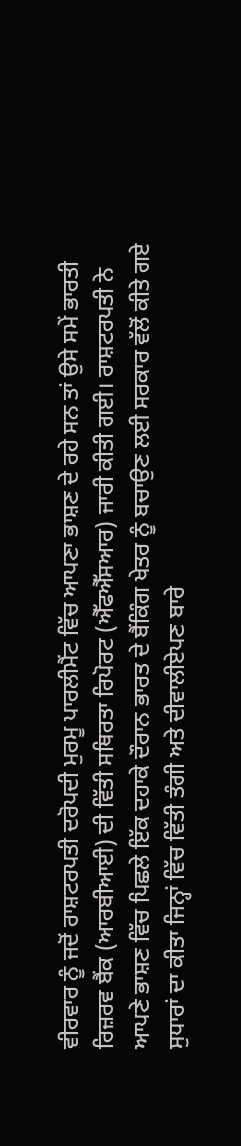ਵੀਰਵਾਰ ਨੂੰ ਜਦੋਂ ਰਾਸ਼ਟਰਪਤੀ ਦਰੋਪਦੀ ਮੁਰਮੂ ਪਾਰਲੀਮੈਂਟ ਵਿੱਚ ਆਪਣਾ ਭਾਸ਼ਣ ਦੇ ਰਹੇ ਸਨ ਤਾਂ ਉਸੇ ਸਮੇਂ ਭਾਰਤੀ ਰਿਜ਼ਰਵ ਬੈਂਕ (ਆਰਬੀਆਈ) ਦੀ ਵਿੱਤੀ ਸਥਿਰਤਾ ਰਿਪੋਰਟ (ਐੱਫਐੱਸਆਰ) ਜਾਰੀ ਕੀਤੀ ਗਈ। ਰਾਸ਼ਟਰਪਤੀ ਨੇ ਆਪਣੇ ਭਾਸ਼ਣ ਵਿੱਚ ਪਿਛਲੇ ਇੱਕ ਦਹਾਕੇ ਦੌਰਾਨ ਭਾਰਤ ਦੇ ਬੈਂਕਿੰਗ ਖੇਤਰ ਨੂੰ ਬਚਾਉਣ ਲਈ ਸਰਕਾਰ ਵੱਲੋਂ ਕੀਤੇ ਗਏ ਸੁਧਾਰਾਂ ਦਾ ਕੀਤਾ ਜਿਨ੍ਹਾਂ ਵਿੱਚ ਵਿੱਤੀ ਤੰਗੀ ਅਤੇ ਦੀਵਾਲੀਏਪਣ ਬਾਰੇ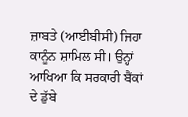ਜ਼ਾਬਤੇ (ਆਈਬੀਸੀ) ਜਿਹਾ ਕਾਨੂੰਨ ਸ਼ਾਮਿਲ ਸੀ। ਉਨ੍ਹਾਂ ਆਖਿਆ ਕਿ ਸਰਕਾਰੀ ਬੈਂਕਾਂ ਦੇ ਡੁੱਬੇ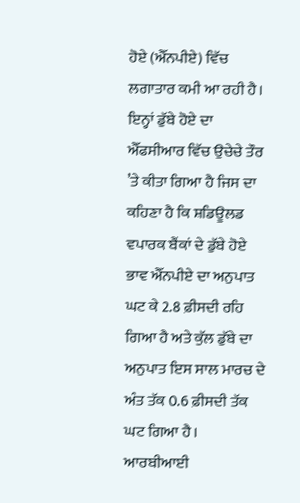ਹੋਏ (ਐੱਨਪੀਏ) ਵਿੱਚ ਲਗਾਤਾਰ ਕਮੀ ਆ ਰਹੀ ਹੈ। ਇਨ੍ਹਾਂ ਡੁੱਬੇ ਹੋਏ ਦਾ ਐੱਫਸੀਆਰ ਵਿੱਚ ਉਚੇਚੇ ਤੌਰ ’ਤੇ ਕੀਤਾ ਗਿਆ ਹੈ ਜਿਸ ਦਾ ਕਹਿਣਾ ਹੈ ਕਿ ਸ਼ਡਿਊਲਡ ਵਪਾਰਕ ਬੈਂਕਾਂ ਦੇ ਡੁੱਬੇ ਹੋਏ ਭਾਵ ਐੱਨਪੀਏ ਦਾ ਅਨੁਪਾਤ ਘਟ ਕੇ 2.8 ਫ਼ੀਸਦੀ ਰਹਿ ਗਿਆ ਹੈ ਅਤੇ ਕੁੱਲ ਡੁੱਬੇ ਦਾ ਅਨੁਪਾਤ ਇਸ ਸਾਲ ਮਾਰਚ ਦੇ ਅੰਤ ਤੱਕ 0.6 ਫ਼ੀਸਦੀ ਤੱਕ ਘਟ ਗਿਆ ਹੈ। ਆਰਬੀਆਈ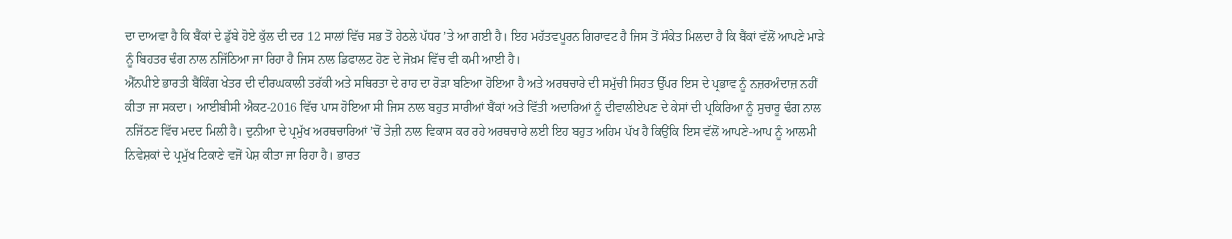ਦਾ ਦਾਅਵਾ ਹੈ ਕਿ ਬੈਂਕਾਂ ਦੇ ਡੁੱਬੇ ਹੋਏ ਕੁੱਲ ਦੀ ਦਰ 12 ਸਾਲਾਂ ਵਿੱਚ ਸਭ ਤੋਂ ਹੇਠਲੇ ਪੱਧਰ ’ਤੇ ਆ ਗਈ ਹੈ। ਇਹ ਮਹੱਤਵਪੂਰਨ ਗਿਰਾਵਟ ਹੈ ਜਿਸ ਤੋਂ ਸੰਕੇਤ ਮਿਲਦਾ ਹੈ ਕਿ ਬੈਂਕਾਂ ਵੱਲੋਂ ਆਪਣੇ ਮਾੜੇ ਨੂੰ ਬਿਹਤਰ ਢੰਗ ਨਾਲ ਨਜਿੱਠਿਆ ਜਾ ਰਿਹਾ ਹੈ ਜਿਸ ਨਾਲ ਡਿਫਾਲਟ ਹੋਣ ਦੇ ਜੋਖ਼ਮ ਵਿੱਚ ਵੀ ਕਮੀ ਆਈ ਹੈ।
ਐੱਨਪੀਏ ਭਾਰਤੀ ਬੈਂਕਿੰਗ ਖੇਤਰ ਦੀ ਦੀਰਘਕਾਲੀ ਤਰੱਕੀ ਅਤੇ ਸਥਿਰਤਾ ਦੇ ਰਾਹ ਦਾ ਰੋੜਾ ਬਣਿਆ ਹੋਇਆ ਹੈ ਅਤੇ ਅਰਥਚਾਰੇ ਦੀ ਸਮੁੱਚੀ ਸਿਹਤ ਉੱਪਰ ਇਸ ਦੇ ਪ੍ਰਭਾਵ ਨੂੰ ਨਜ਼ਰਅੰਦਾਜ਼ ਨਹੀਂ ਕੀਤਾ ਜਾ ਸਕਦਾ। ਆਈਬੀਸੀ ਐਕਟ-2016 ਵਿੱਚ ਪਾਸ ਹੋਇਆ ਸੀ ਜਿਸ ਨਾਲ ਬਹੁਤ ਸਾਰੀਆਂ ਬੈਂਕਾਂ ਅਤੇ ਵਿੱਤੀ ਅਦਾਰਿਆਂ ਨੂੰ ਦੀਵਾਲੀਏਪਣ ਦੇ ਕੇਸਾਂ ਦੀ ਪ੍ਰਕਿਰਿਆ ਨੂੰ ਸੁਚਾਰੂ ਢੰਗ ਨਾਲ ਨਜਿੱਠਣ ਵਿੱਚ ਮਦਦ ਮਿਲੀ ਹੈ। ਦੁਨੀਆ ਦੇ ਪ੍ਰਮੁੱਖ ਅਰਥਚਾਰਿਆਂ ’ਚੋਂ ਤੇਜ਼ੀ ਨਾਲ ਵਿਕਾਸ ਕਰ ਰਹੇ ਅਰਥਚਾਰੇ ਲਈ ਇਹ ਬਹੁਤ ਅਹਿਮ ਪੱਖ ਹੈ ਕਿਉਂਕਿ ਇਸ ਵੱਲੋਂ ਆਪਣੇ-ਆਪ ਨੂੰ ਆਲਮੀ ਨਿਵੇਸ਼ਕਾਂ ਦੇ ਪ੍ਰਮੁੱਖ ਟਿਕਾਣੇ ਵਜੋਂ ਪੇਸ਼ ਕੀਤਾ ਜਾ ਰਿਹਾ ਹੈ। ਭਾਰਤ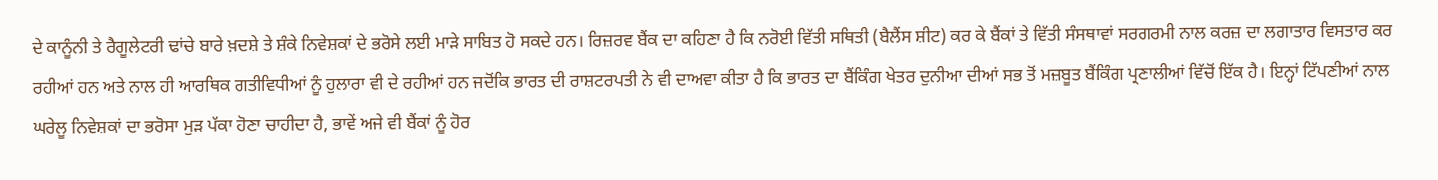ਦੇ ਕਾਨੂੰਨੀ ਤੇ ਰੈਗੂਲੇਟਰੀ ਢਾਂਚੇ ਬਾਰੇ ਖ਼ਦਸ਼ੇ ਤੇ ਸ਼ੰਕੇ ਨਿਵੇਸ਼ਕਾਂ ਦੇ ਭਰੋਸੇ ਲਈ ਮਾੜੇ ਸਾਬਿਤ ਹੋ ਸਕਦੇ ਹਨ। ਰਿਜ਼ਰਵ ਬੈਂਕ ਦਾ ਕਹਿਣਾ ਹੈ ਕਿ ਨਰੋਈ ਵਿੱਤੀ ਸਥਿਤੀ (ਬੈਲੈਂਸ ਸ਼ੀਟ) ਕਰ ਕੇ ਬੈਂਕਾਂ ਤੇ ਵਿੱਤੀ ਸੰਸਥਾਵਾਂ ਸਰਗਰਮੀ ਨਾਲ ਕਰਜ਼ ਦਾ ਲਗਾਤਾਰ ਵਿਸਤਾਰ ਕਰ ਰਹੀਆਂ ਹਨ ਅਤੇ ਨਾਲ ਹੀ ਆਰਥਿਕ ਗਤੀਵਿਧੀਆਂ ਨੂੰ ਹੁਲਾਰਾ ਵੀ ਦੇ ਰਹੀਆਂ ਹਨ ਜਦੋਂਕਿ ਭਾਰਤ ਦੀ ਰਾਸ਼ਟਰਪਤੀ ਨੇ ਵੀ ਦਾਅਵਾ ਕੀਤਾ ਹੈ ਕਿ ਭਾਰਤ ਦਾ ਬੈਂਕਿੰਗ ਖੇਤਰ ਦੁਨੀਆ ਦੀਆਂ ਸਭ ਤੋਂ ਮਜ਼ਬੂਤ ਬੈਂਕਿੰਗ ਪ੍ਰਣਾਲੀਆਂ ਵਿੱਚੋਂ ਇੱਕ ਹੈ। ਇਨ੍ਹਾਂ ਟਿੱਪਣੀਆਂ ਨਾਲ ਘਰੇਲੂ ਨਿਵੇਸ਼ਕਾਂ ਦਾ ਭਰੋਸਾ ਮੁੜ ਪੱਕਾ ਹੋਣਾ ਚਾਹੀਦਾ ਹੈ, ਭਾਵੇਂ ਅਜੇ ਵੀ ਬੈਂਕਾਂ ਨੂੰ ਹੋਰ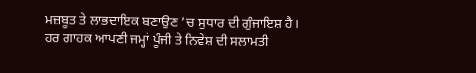ਮਜ਼ਬੂਤ ਤੇ ਲਾਭਦਾਇਕ ਬਣਾਉਣ ’ਚ ਸੁਧਾਰ ਦੀ ਗੁੰਜਾਇਸ਼ ਹੈ। ਹਰ ਗਾਹਕ ਆਪਣੀ ਜਮ੍ਹਾਂ ਪੂੰਜੀ ਤੇ ਨਿਵੇਸ਼ ਦੀ ਸਲਾਮਤੀ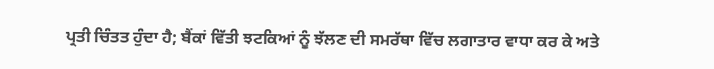ਪ੍ਰਤੀ ਚਿੰਤਤ ਹੁੰਦਾ ਹੈ; ਬੈਂਕਾਂ ਵਿੱਤੀ ਝਟਕਿਆਂ ਨੂੰ ਝੱਲਣ ਦੀ ਸਮਰੱਥਾ ਵਿੱਚ ਲਗਾਤਾਰ ਵਾਧਾ ਕਰ ਕੇ ਅਤੇ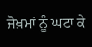ਜੋਖ਼ਮਾਂ ਨੂੰ ਘਟਾ ਕੇ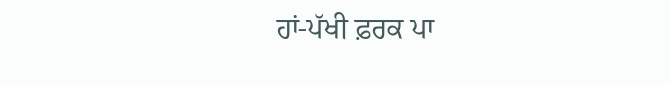ਹਾਂ-ਪੱਖੀ ਫ਼ਰਕ ਪਾ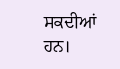ਸਕਦੀਆਂ ਹਨ।